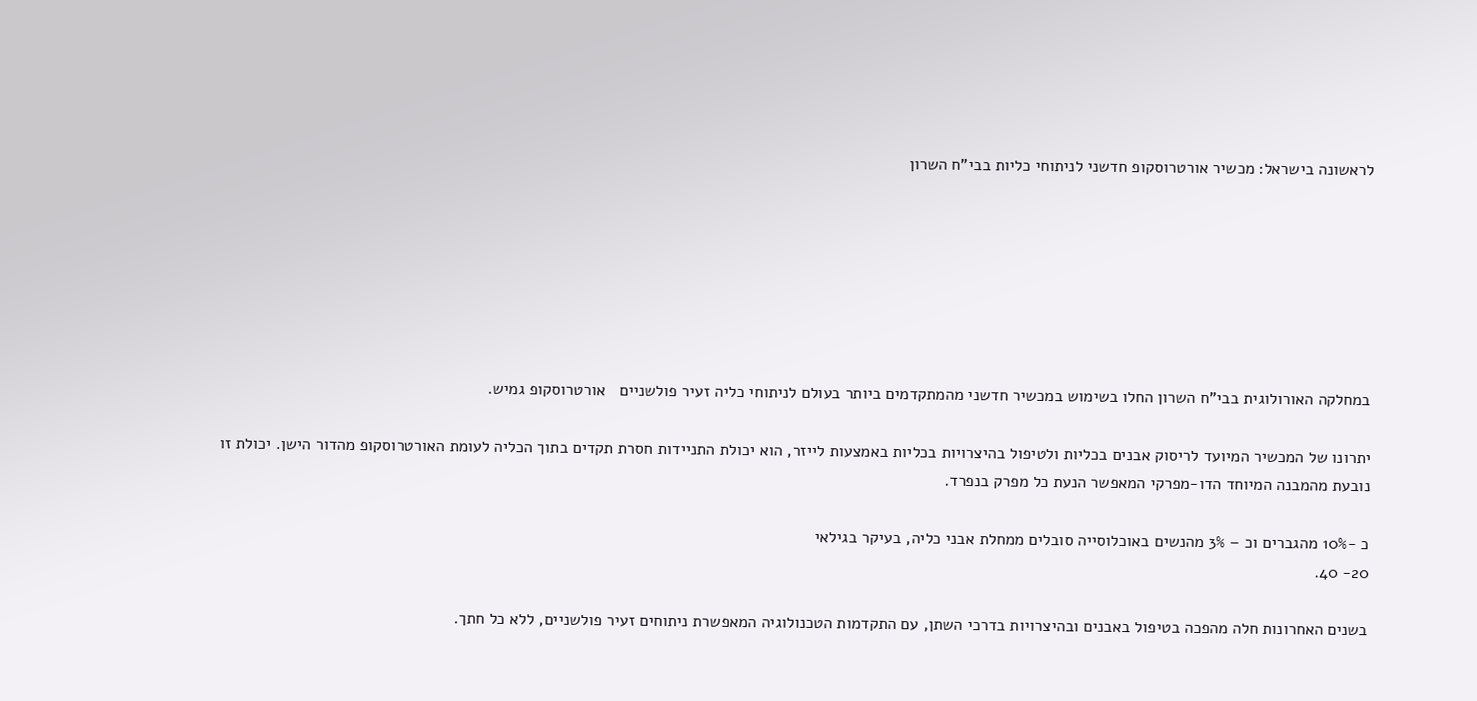לראשונה בישראל: מכשיר אורטרוסקופ חדשני לניתוחי כליות בבי”ח השרון







במחלקה האורולוגית בבי”ח השרון החלו בשימוש במכשיר חדשני מהמתקדמים ביותר בעולם לניתוחי כליה זעיר פולשניים   אורטרוסקופ גמיש.

יתרונו של המכשיר המיועד לריסוק אבנים בכליות ולטיפול בהיצרויות בכליות באמצעות לייזר, הוא יכולת התניידות חסרת תקדים בתוך הכליה לעומת האורטרוסקופ מהדור הישן. יכולת זו נובעת מהמבנה המיוחד הדו-מפרקי המאפשר הנעת כל מפרק בנפרד.

כ -10% מהגברים וכ – 3% מהנשים באוכלוסייה סובלים ממחלת אבני כליה, בעיקר בגילאי
20- 40.

בשנים האחרונות חלה מהפכה בטיפול באבנים ובהיצרויות בדרכי השתן, עם התקדמות הטכנולוגיה המאפשרת ניתוחים זעיר פולשניים, ללא כל חתך.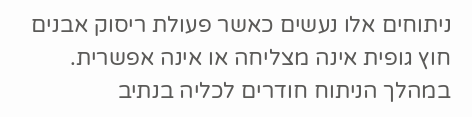ניתוחים אלו נעשים כאשר פעולת ריסוק אבנים חוץ גופית אינה מצליחה או אינה אפשרית. במהלך הניתוח חודרים לכליה בנתיב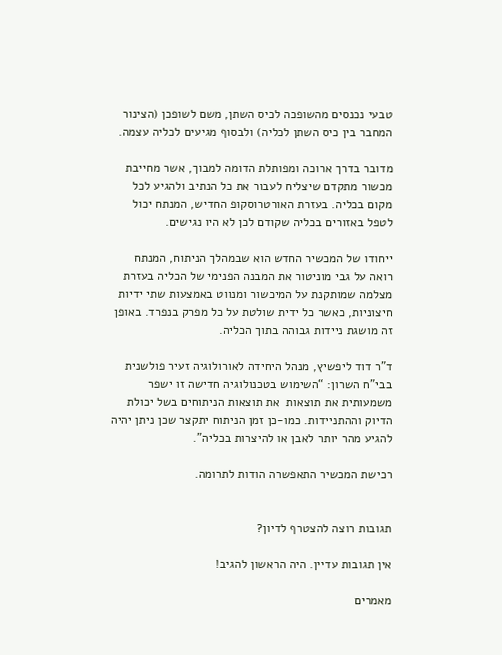טבעי נכנסים מהשופכה לכיס השתן, משם לשופכן (הצינור המחבר בין כיס השתן לכליה) ולבסוף מגיעים לכליה עצמה.

מדובר בדרך ארוכה ומפותלת הדומה למבוך, אשר מחייבת מכשור מתקדם שיצליח לעבור את כל הנתיב ולהגיע לכל מקום בכליה. בעזרת האורטרוסקופ החדיש, המנתח יכול לטפל באזורים בכליה שקודם לכן לא היו נגישים.

ייחודו של המכשיר החדש הוא שבמהלך הניתוח, המנתח רואה על גבי מוניטור את המבנה הפנימי של הכליה בעזרת מצלמה שמותקנת על המיכשור ומנווט באמצעות שתי ידיות חיצוניות, כאשר כל ידית שולטת על כל מפרק בנפרד. באופן זה מושגת ניידות גבוהה בתוך הכליה.

ד”ר דוד ליפשיץ, מנהל היחידה לאורולוגיה זעיר פולשנית בבי”ח השרון: “השימוש בטכנולוגיה חדישה זו ישפר משמעותית את תוצאות  את תוצאות הניתוחים בשל יכולת הדיוק וההתניידות. כמו-כן זמן הניתוח יתקצר שכן ניתן יהיה להגיע מהר יותר לאבן או להיצרות בכליה”.

רכישת המכשיר התאפשרה הודות לתרומה.


תגובות רוצה להצטרף לדיון?

אין תגובות עדיין. היה הראשון להגיב!

מאמרים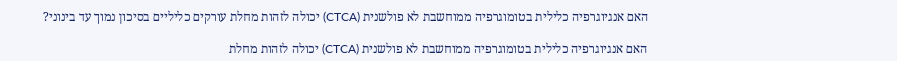האם אנגיוגרפיה כלילית בטומוגרפיה ממוחשבת לא פולשנית (CTCA) יכולה לזהות מחלת עורקים כליליים בסיכון נמוך עד בינוני?

האם אנגיוגרפיה כלילית בטומוגרפיה ממוחשבת לא פולשנית (CTCA) יכולה לזהות מחלת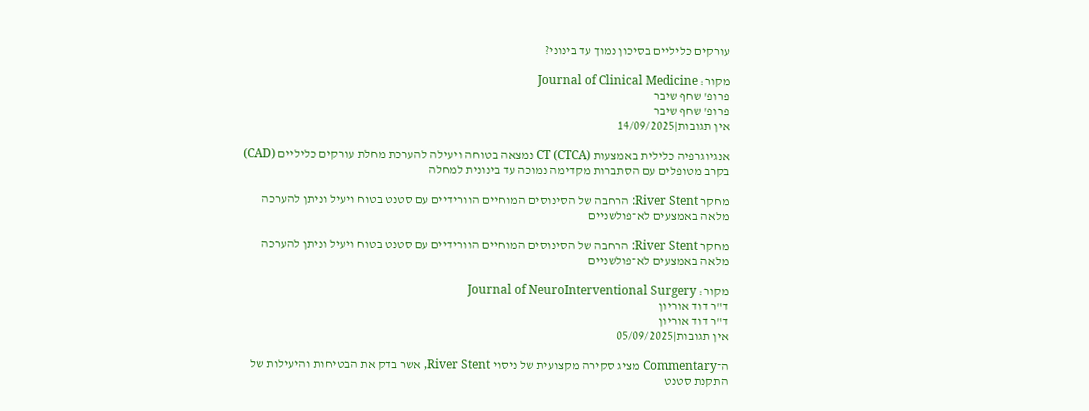עורקים כליליים בסיכון נמוך עד בינוני?

מקור: Journal of Clinical Medicine
פרופ' שחף שיבר
פרופ' שחף שיבר
אין תגובות|14/09/2025

אנגיוגרפיה כלילית באמצעות CT (CTCA) נמצאה בטוחה ויעילה להערכת מחלת עורקים כליליים (CAD) בקרב מטופלים עם הסתברות מקדימה נמוכה עד בינונית למחלה

מחקר River Stent: הרחבה של הסינוסים המוחיים הוורידיים עם סטנט בטוח ויעיל וניתן להערכה מלאה באמצעים לא־פולשניים

מחקר River Stent: הרחבה של הסינוסים המוחיים הוורידיים עם סטנט בטוח ויעיל וניתן להערכה מלאה באמצעים לא־פולשניים

מקור: Journal of NeuroInterventional Surgery
ד"ר דוד אוריון
ד"ר דוד אוריון
אין תגובות|05/09/2025

ה־Commentary מציג סקירה מקצועית של ניסוי River Stent, אשר בדק את הבטיחות והיעילות של התקנת סטנט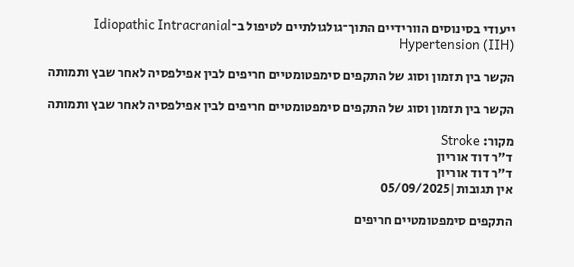ייעודי בסינוסים הוורידיים התוך־גולגולתיים לטיפול ב־Idiopathic Intracranial Hypertension (IIH)

הקשר בין תזמון וסוג של התקפים סימפטומטיים חריפים לבין אפילפסיה לאחר שבץ ותמותה

הקשר בין תזמון וסוג של התקפים סימפטומטיים חריפים לבין אפילפסיה לאחר שבץ ותמותה

מקור: Stroke
ד"ר דוד אוריון
ד"ר דוד אוריון
אין תגובות|05/09/2025

התקפים סימפטומטיים חריפים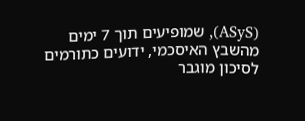(ASyS), שמופיעים תוך 7 ימים מהשבץ האיסכמי, ידועים כתורמים לסיכון מוגבר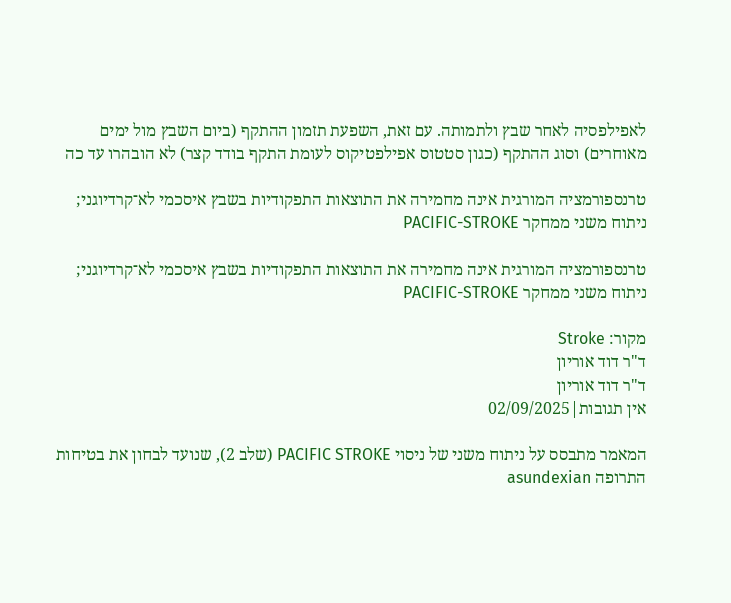לאפילפסיה לאחר שבץ ולתמותה. עם זאת, השפעת תזמון ההתקף (ביום השבץ מול ימים מאוחרים) וסוג ההתקף (כגון סטטוס אפילפטיקוס לעומת התקף בודד קצר) לא הובהרו עד כה

טרנספורמציה המורגית אינה מחמירה את התוצאות התפקודיות בשבץ איסכמי לא־קרדיוגני; ניתוח משני ממחקר PACIFIC-STROKE

טרנספורמציה המורגית אינה מחמירה את התוצאות התפקודיות בשבץ איסכמי לא־קרדיוגני; ניתוח משני ממחקר PACIFIC-STROKE

מקור: Stroke
ד"ר דוד אוריון
ד"ר דוד אוריון
אין תגובות|02/09/2025

המאמר מתבסס על ניתוח משני של ניסוי PACIFIC STROKE (שלב 2), שנועד לבחון את בטיחות התרופה asundexian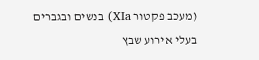(מעכב פקטור XIa) בנשים ובגברים בעלי אירוע שבץ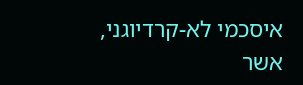איסכמי לא-קרדיוגני, אשר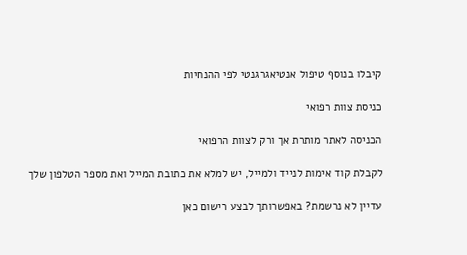קיבלו בנוסף טיפול אנטיאגרגנטי לפי ההנחיות

כניסת צוות רפואי

הכניסה לאתר מותרת אך ורק לצוות הרפואי

לקבלת קוד אימות לנייד ולמייל, יש למלא את כתובת המייל ואת מספר הטלפון שלך

עדיין לא נרשמת? באפשרותך לבצע רישום כאן